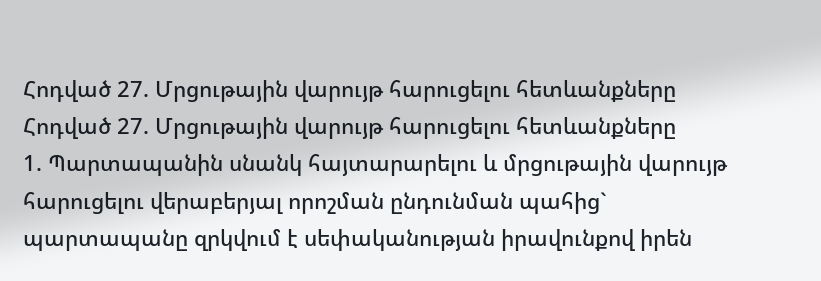Հոդված 27. Մրցութային վարույթ հարուցելու հետևանքները
Հոդված 27. Մրցութային վարույթ հարուցելու հետևանքները
1. Պարտապանին սնանկ հայտարարելու և մրցութային վարույթ հարուցելու վերաբերյալ որոշման ընդունման պահից`
պարտապանը զրկվում է սեփականության իրավունքով իրեն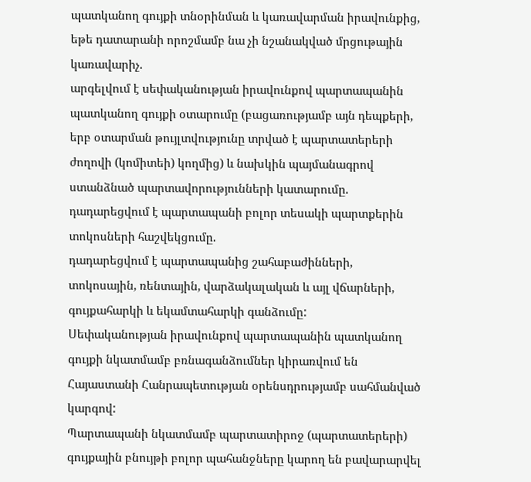պատկանող գույքի տնօրինման և կառավարման իրավունքից, եթե դատարանի որոշմամբ նա չի նշանակված մրցութային կառավարիչ.
արգելվում է սեփականության իրավունքով պարտապանին պատկանող գույքի օտարումը (բացառությամբ այն դեպքերի, երբ օտարման թույլտվությունը տրված է պարտատերերի ժողովի (կոմիտեի) կողմից) և նախկին պայմանագրով ստանձնած պարտավորությունների կատարումը.
դադարեցվում է պարտապանի բոլոր տեսակի պարտքերին տոկոսների հաշվեկցումը.
դադարեցվում է պարտապանից շահաբաժինների, տոկոսային, ռենտային, վարձակալական և այլ վճարների, գույքահարկի և եկամտահարկի գանձումը:
Սեփականության իրավունքով պարտապանին պատկանող գույքի նկատմամբ բռնագանձումներ կիրառվում են Հայաստանի Հանրապետության օրենսդրությամբ սահմանված կարգով:
Պարտապանի նկատմամբ պարտատիրոջ (պարտատերերի) գույքային բնույթի բոլոր պահանջները կարող են բավարարվել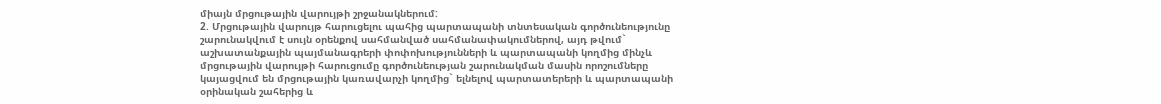միայն մրցութային վարույթի շրջանակներում:
2. Մրցութային վարույթ հարուցելու պահից պարտապանի տնտեսական գործունեությունը շարունակվում է սույն օրենքով սահմանված սահմանափակումներով, այդ թվում`
աշխատանքային պայմանագրերի փոփոխությունների և պարտապանի կողմից մինչև մրցութային վարույթի հարուցումը գործունեության շարունակման մասին որոշումները կայացվում են մրցութային կառավարչի կողմից` ելնելով պարտատերերի և պարտապանի օրինական շահերից և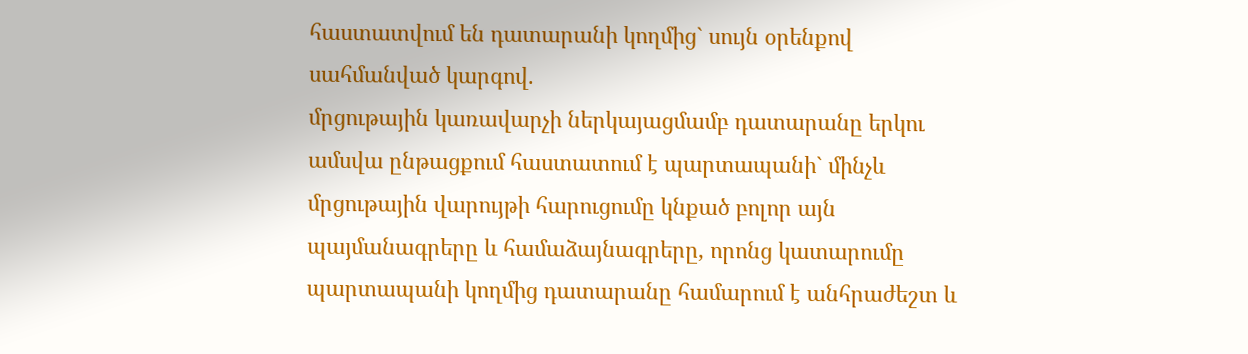հաստատվում են դատարանի կողմից` սույն օրենքով սահմանված կարգով.
մրցութային կառավարչի ներկայացմամբ դատարանը երկու ամսվա ընթացքում հաստատում է պարտապանի` մինչև մրցութային վարույթի հարուցումը կնքած բոլոր այն պայմանագրերը և համաձայնագրերը, որոնց կատարումը պարտապանի կողմից դատարանը համարում է անհրաժեշտ և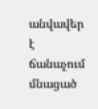անվավեր է ճանաչում մնացած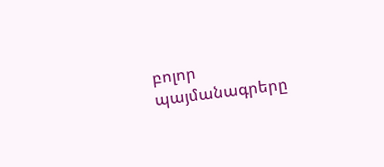բոլոր պայմանագրերը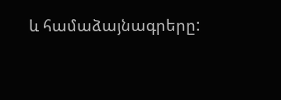և համաձայնագրերը: